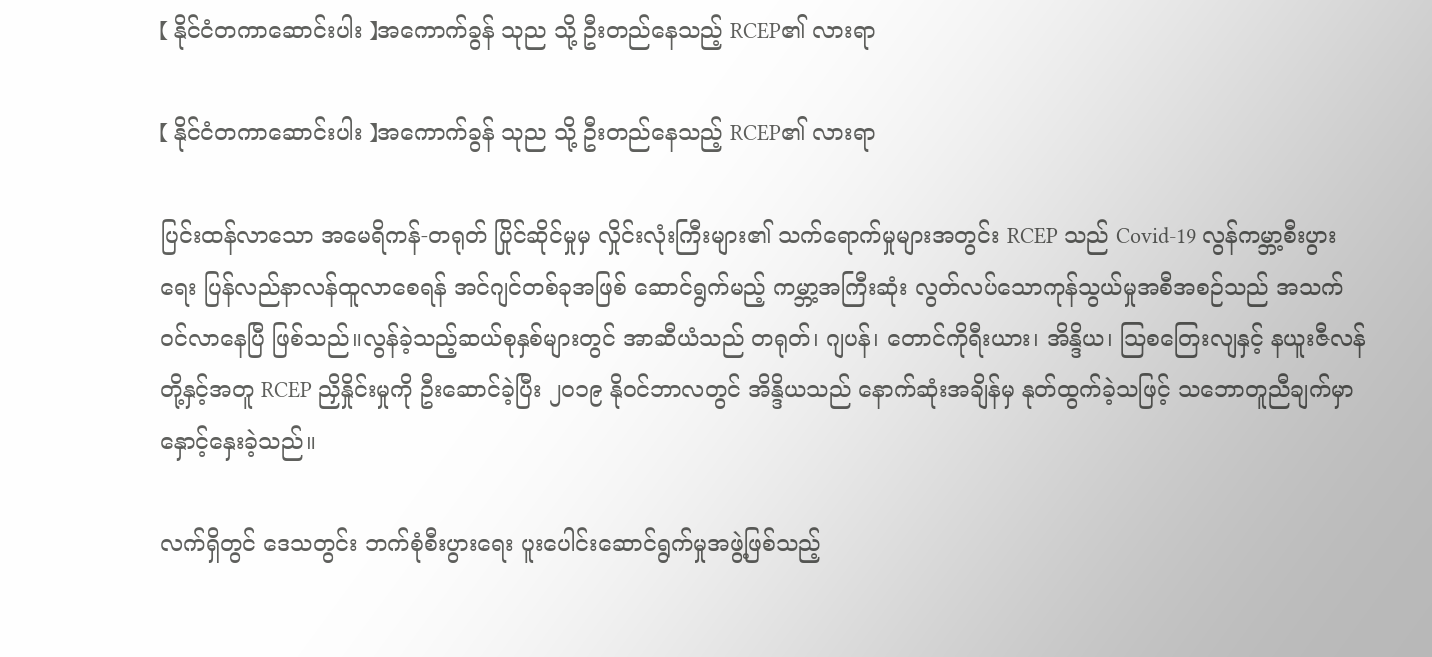【 နိုင်ငံတကာဆောင်းပါး 】အကောက်ခွန် သုည သို့ ဦးတည်နေသည့် RCEP၏ လားရာ

【 နိုင်ငံတကာဆောင်းပါး 】အကောက်ခွန် သုည သို့ ဦးတည်နေသည့် RCEP၏ လားရာ

ပြင်းထန်လာသော အမေရိကန်-တရုတ် ပြိုင်ဆိုင်မှုမှ လှိုင်းလုံးကြီးများ၏ သက်ရောက်မှုများအတွင်း RCEP သည် Covid-19 လွန်ကမ္ဘာ့စီးပွားရေး ပြန်လည်နာလန်ထူလာစေရန် အင်ဂျင်တစ်ခုအဖြစ် ဆောင်ရွက်မည့် ကမ္ဘာ့အကြီးဆုံး လွတ်လပ်သောကုန်သွယ်မှုအစီအစဉ်သည် အသက်ဝင်လာနေပြီ ဖြစ်သည်။လွန်ခဲ့သည့်ဆယ်စုနှစ်များတွင် အာဆီယံသည် တရုတ်၊ ဂျပန်၊ တောင်ကိုရီးယား၊ အိန္ဒိယ၊ သြစတြေးလျနှင့် နယူးဇီလန်တို့နှင့်အတူ RCEP ညှိနှိုင်းမှုကို ဦးဆောင်ခဲ့ပြီး ၂၀၁၉ နိုဝင်ဘာလတွင် အိန္ဒိယသည် နောက်ဆုံးအချိန်မှ နုတ်ထွက်ခဲ့သဖြင့် သဘောတူညီချက်မှာ နှောင့်နှေးခဲ့သည်။

လက်ရှိတွင် ဒေသတွင်း ဘက်စုံစီးပွားရေး ပူးပေါင်းဆောင်ရွက်မှုအဖွဲ့ဖြစ်သည့်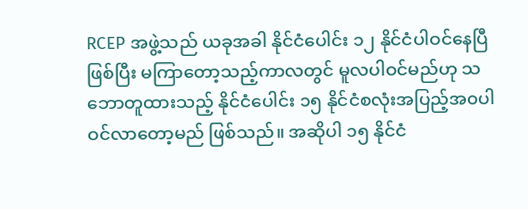RCEP အဖွဲ့သည် ယခုအခါ နိုင်ငံပေါင်း ၁၂ နိုင်ငံပါဝင်နေပြီဖြစ်ပြီး မကြာတော့သည့်ကာလတွင် မူလပါဝင်မည်ဟု သဘောတူထားသည့် နိုင်ငံပေါင်း ၁၅ နိုင်ငံစလုံးအပြည့်အ၀ပါဝင်လာတော့မည် ဖြစ်သည်။ အဆိုပါ ၁၅ နိုင်ငံ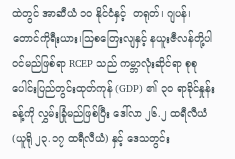ထဲတွင် အာဆီယံ ၁၀ နိုင်ငံနှင့်  တရုတ်၊ ဂျပန်၊ တောင်ကိုရီးယား၊သြစတြေးလျနှင့် နယူးဇီလန်တို့ပါဝင်မည်ဖြစ်ရာ RCEP သည် ကမ္ဘာလုံးဆိုင်ရာ စုစုပေါင်းပြည်တွင်းထုတ်ကုန် (GDP) ၏ ၃၀ ရာခိုင်နှုန်းခန့်ကို လွှမ်းခြုံမည်ဖြစ်ပြီး ဒေါ်လာ ၂၆.၂ ထရီလီယံ (ယူရို ၂၃.၁၇ ထရီလီယံ) နှင့် ဒေသတွင်း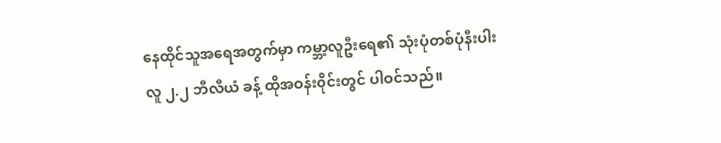နေထိုင်သူအရေအတွက်မှာ ကမ္ဘာ့လူဦးရေ၏ သုံးပုံတစ်ပုံနီးပါး လူ ၂.၂ ဘီလီယံ ခန့် ထိုအဝန်း၀ိုင်းတွင် ပါဝင်သည်။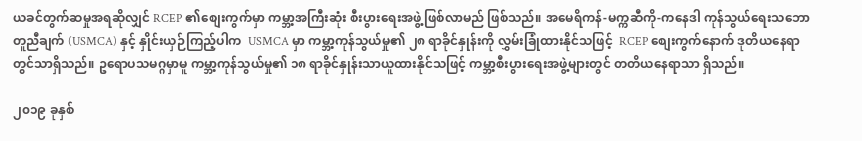ယခင်တွက်ဆမှုအရဆိုလျှင် RCEP ၏စျေးကွက်မှာ ကမ္ဘာ့အကြီးဆုံး စီးပွားရေးအဖွဲ့ဖြစ်လာမည် ဖြစ်သည်။ အမေရိကန်-မက္ကဆီကို-ကနေဒါ ကုန်သွယ်ရေးသဘောတူညီချက် (USMCA) နှင့် နှိုင်းယှဉ်ကြည့်ပါက  USMCA မှာ ကမ္ဘာ့ကုန်သွယ်မှု၏ ၂၈ ရာခိုင်နှုန်းကို လွှမ်းခြုံထားနိုင်သဖြင့်  RCEP စျေးကွက်နောက် ဒုတိယနေရာတွင်သာရှိသည်။ ဥရောပသမဂ္ဂမှာမူ ကမ္ဘာ့ကုန်သွယ်မှု၏ ၁၈ ရာခိုင်နှုန်းသာယူထားနိုင်သဖြင့် ကမ္ဘာ့စီးပွားရေးအဖွဲ့များတွင် တတိယနေရာသာ ရှိသည်။

၂၀၁၉ ခုနှစ်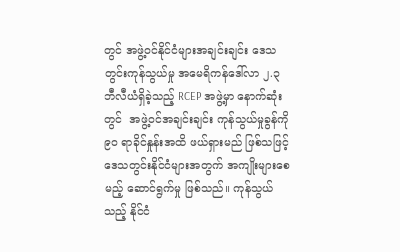တွင် အဖွဲ့ဝင်နိုင်ငံများအချင်းချင်း ဒေသတွင်းကုန်သွယ်မှု အမေရိကန်ဒေါ်လာ ၂.၃ ဘီလီယံရှိခဲ့သည့် RCEP အဖွဲ့မှာ နောက်ဆုံးတွင်  အဖွဲ့ဝင်အချင်းချင်း ကုန်သွယ်မှုခွန်ကို ၉၀ ရာခိုင်နှုန်းအထိ ဖယ်ရှားမည် ဖြစ်သဖြင့် ဒေသတွင်းနိုင်ငံများအတွက် အကျိုးများစေမည့် ဆောင်ရွက်မှု ဖြစ်သည်။ ကုန်သွယ်သည့် နိုင်ငံ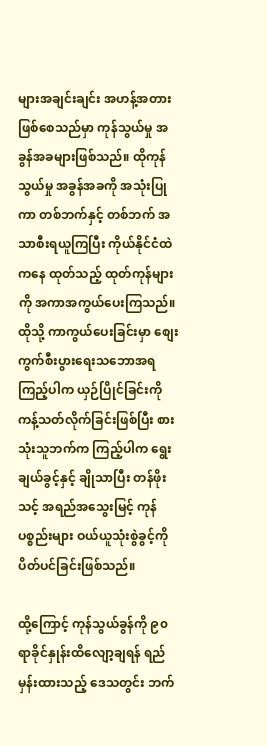များအချင်းချင်း အဟန့်အတားဖြစ်စေသည်မှာ ကုန်သွယ်မှု အခွန်အခများဖြစ်သည်။ ထိုကုန်သွယ်မှု အခွန်အခကို အသုံးပြုကာ တစ်ဘက်နှင့် တစ်ဘက် အသာစီးရယူကြပြီး ကိုယ်နိုင်ငံထဲကနေ ထုတ်သည့် ထုတ်ကုန်များကို အကာအကွယ်ပေးကြသည်။ ထိုသို့ ကာကွယ်ပေးခြင်းမှာ စျေးကွက်စီးပွားရေးသဘောအရ ကြည့်ပါက ယှဉ်ပြိုင်ခြင်းကို ကန့်သတ်လိုက်ခြင်းဖြစ်ပြီး စားသုံးသူဘက်က ကြည့်ပါက ရွေးချယ်ခွင့်နှင့် ချိုသာပြီး တန်ဖိုးသင့် အရည်အသွေးမြင့် ကုန်ပစ္စည်းများ ဝယ်ယူသုံးစွဲခွင့်ကို ပိတ်ပင်ခြင်းဖြစ်သည်။

ထို့ကြောင့် ကုန်သွယ်ခွန်ကို ၉၀ ရာခိုင်နှုန်းထိလျော့ချရန် ရည်မှန်းထားသည့် ဒေသတွင်း ဘက်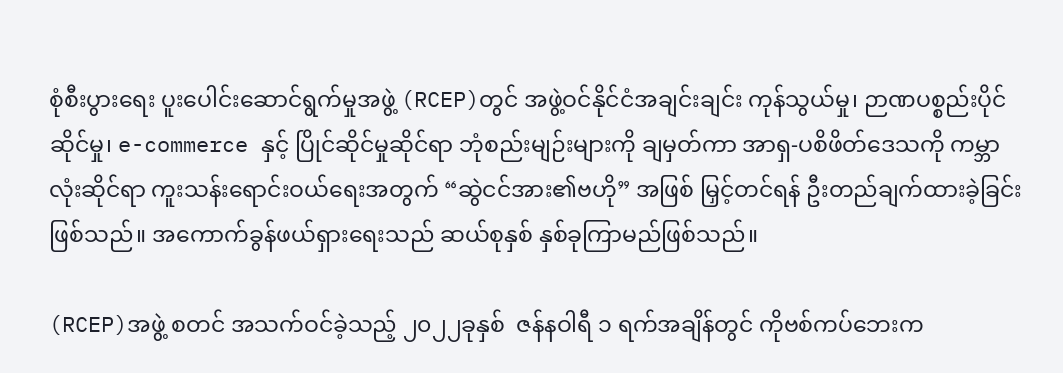စုံစီးပွားရေး ပူးပေါင်းဆောင်ရွက်မှုအဖွဲ့ (RCEP)တွင် အဖွဲ့ဝင်နိုင်ငံအချင်းချင်း ကုန်သွယ်မှု၊ ဉာဏပစ္စည်းပိုင်ဆိုင်မှု၊ e-commerce နှင့် ပြိုင်ဆိုင်မှုဆိုင်ရာ ဘုံစည်းမျဉ်းများကို ချမှတ်ကာ အာရှ-ပစိဖိတ်ဒေသကို ကမ္ဘာလုံးဆိုင်ရာ ကူးသန်းရောင်းဝယ်ရေးအတွက် “ဆွဲငင်အား၏ဗဟို” အဖြစ် မြှင့်တင်ရန် ဦးတည်ချက်ထားခဲ့ခြင်းဖြစ်သည်။ အကောက်ခွန်ဖယ်ရှားရေးသည် ဆယ်စုနှစ် နှစ်ခုကြာမည်ဖြစ်သည်။

(RCEP)အဖွဲ့ စတင် အသက်ဝင်ခဲ့သည့် ၂၀၂၂ခုနှစ်  ဇန်နဝါရီ ၁ ရက်အချိန်တွင် ကိုဗစ်ကပ်ဘေးက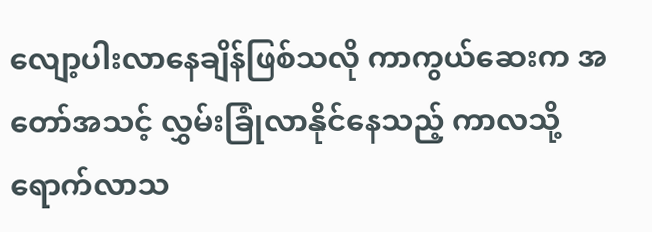လျော့ပါးလာနေချိန်ဖြစ်သလို ကာကွယ်ဆေးက အတော်အသင့် လွှမ်းခြုံလာနိုင်နေသည့် ကာလသို့ ရောက်လာသ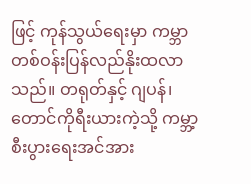ဖြင့် ကုန်သွယ်ရေးမှာ ကမ္ဘာတစ်ဝန်းပြန်လည်နိုးထလာသည်။ တရုတ်နှင့် ဂျပန်၊တောင်ကိုရီးယားကဲ့သို့ ကမ္ဘာ့စီးပွားရေးအင်အား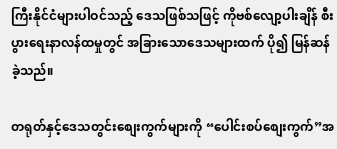ကြီးနိုင်ငံများပါဝင်သည့် ဒေသဖြစ်သဖြင့် ကိုဗစ်လျော့ပါးချိန် စီးပွားရေးနာလန်ထမှုတွင် အခြားသောဒေသများထက် ပို၍ မြန်ဆန်ခဲ့သည်။

တရုတ်နှင့်ဒေသတွင်းစျေးကွက်များကို “ပေါင်းစပ်စျေးကွက်”အ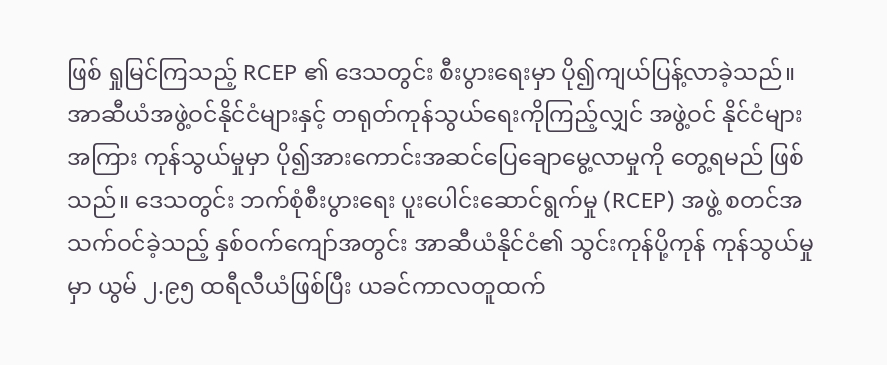ဖြစ် ရှုမြင်ကြသည့် RCEP ၏ ဒေသတွင်း စီးပွားရေးမှာ ပို၍ကျယ်ပြန့်လာခဲ့သည်။ အာဆီယံအဖွဲ့ဝင်နိုင်ငံများနှင့် တရုတ်ကုန်သွယ်ရေးကိုကြည့်လျှင် အဖွဲ့ဝင် နိုင်ငံများအကြား ကုန်သွယ်မှုမှာ ပို၍အားကောင်းအဆင်ပြေချောမွေ့လာမှုကို တွေ့ရမည် ဖြစ်သည်။ ဒေသတွင်း ဘက်စုံစီးပွားရေး ပူးပေါင်းဆောင်ရွက်မှု (RCEP) အဖွဲ့ စတင်အသက်ဝင်ခဲ့သည့် နှစ်ဝက်ကျော်အတွင်း အာဆီယံနိုင်ငံ၏ သွင်းကုန်ပို့ကုန် ကုန်သွယ်မှုမှာ ယွမ် ၂.၉၅ ထရီလီယံဖြစ်ပြီး ယခင်ကာလတူထက်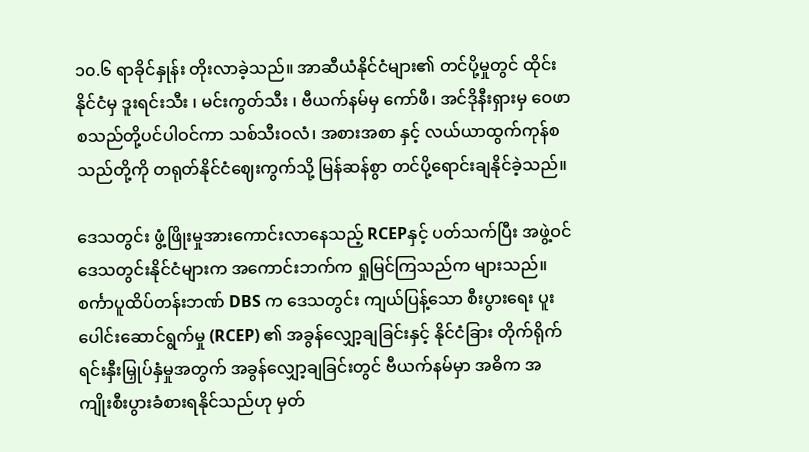၁၀.၆ ရာခိုင်နှုန်း တိုးလာခဲ့သည်။ အာဆီယံနိုင်ငံများ၏ တင်ပို့မှုတွင် ထိုင်းနိုင်ငံမှ ဒူးရင်းသီး ၊ မင်းကွတ်သီး ၊ ဗီယက်နမ်မှ ကော်ဖီ၊ အင်ဒိုနီးရှားမှ ဝေဖာ စသည်တို့ပင်ပါဝင်ကာ သစ်သီးဝလံ၊ အစားအစာ နှင့် လယ်ယာထွက်ကုန်စသည်တို့ကို တရုတ်နိုင်ငံဈေးကွက်သို့ မြန်ဆန်စွာ တင်ပို့ရောင်းချနိုင်ခဲ့သည်။

ဒေသတွင်း ဖွံ့ဖြိုးမှုအားကောင်းလာနေသည့် RCEPနှင့် ပတ်သက်ပြီး အဖွဲ့ဝင်ဒေသတွင်းနိုင်ငံများက အကောင်းဘက်က ရှုမြင်ကြသည်က များသည်။ စင်္ကာပူထိပ်တန်းဘဏ် DBS က ဒေသတွင်း ကျယ်ပြန့်သော စီးပွားရေး ပူးပေါင်းဆောင်ရွက်မှု (RCEP) ၏ အခွန်လျှော့ချခြင်းနှင့် နိုင်ငံခြား တိုက်ရိုက် ရင်းနှီးမြှုပ်နှံမှုအတွက် အခွန်လျှော့ချခြင်းတွင် ဗီယက်နမ်မှာ အဓိက အကျိုးစီးပွားခံစားရနိုင်သည်ဟု မှတ်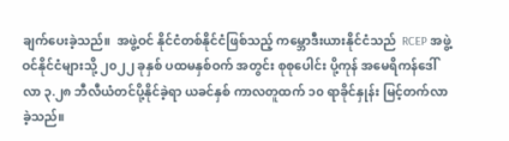ချက်ပေးခဲ့သည်။  အဖွဲ့ဝင် နိုင်ငံတစ်နိုင်ငံဖြစ်သည့် ကမ္ဘောဒီးယားနိုင်ငံသည်  RCEP အဖွဲ့ဝင်နိုင်ငံများသို့ ၂၀၂၂ ခုနှစ် ပထမနှစ်ဝက် အတွင်း စုစုပေါင်း ပို့ကုန် အမေရိကန်ဒေါ်လာ ၃.၂၈ ဘီလီယံတင်ပို့နိုင်ခဲ့ရာ ယခင်နှစ် ကာလတူထက် ၁၀ ရာခိုင်နှုန်း မြင့်တက်လာခဲ့သည်။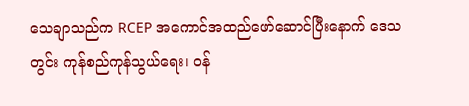သေချာသည်က RCEP အကောင်အထည်ဖော်ဆောင်ပြီးနောက် ဒေသတွင်း ကုန်စည်ကုန်သွယ်ရေး၊ ဝန်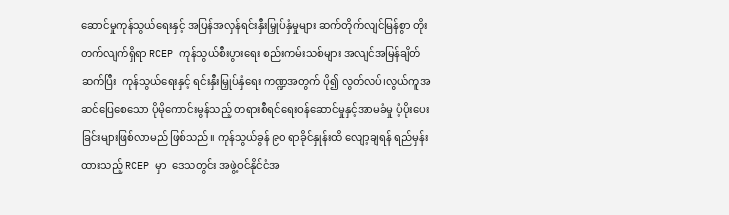ဆောင်မှုကုန်သွယ်ရေးနှင့် အပြန်အလှန်ရင်းနှီးမြှုပ်နှံမှုများ ဆက်တိုက်လျင်မြန်စွာ တိုးတက်လျက်ရှိရာ RCEP ကုန်သွယ်စီးပွားရေး စည်းကမ်းသစ်များ အလျင်အမြန်ချိတ်ဆက်ပြီး  ကုန်သွယ်ရေးနှင့် ရင်းနှီးမြှုပ်နှံရေး ကဏ္ဍအတွက် ပို၍ လွတ်လပ်၊လွယ်ကူအဆင်ပြေစေသော ပိုမိုကောင်းမွန်သည့် တရားစီရင်ရေးဝန်ဆောင်မှုနှင့်အာမခံမှု ပံ့ပိုးပေးခြင်းများဖြစ်လာမည် ဖြစ်သည်။ ကုန်သွယ်ခွန် ၉၀ ရာခိုင်နှုန်းထိ လျော့ချရန် ရည်မှန်းထားသည့် RCEP မှာ  ဒေသတွင်း အဖွဲ့ဝင်နိုင်ငံအ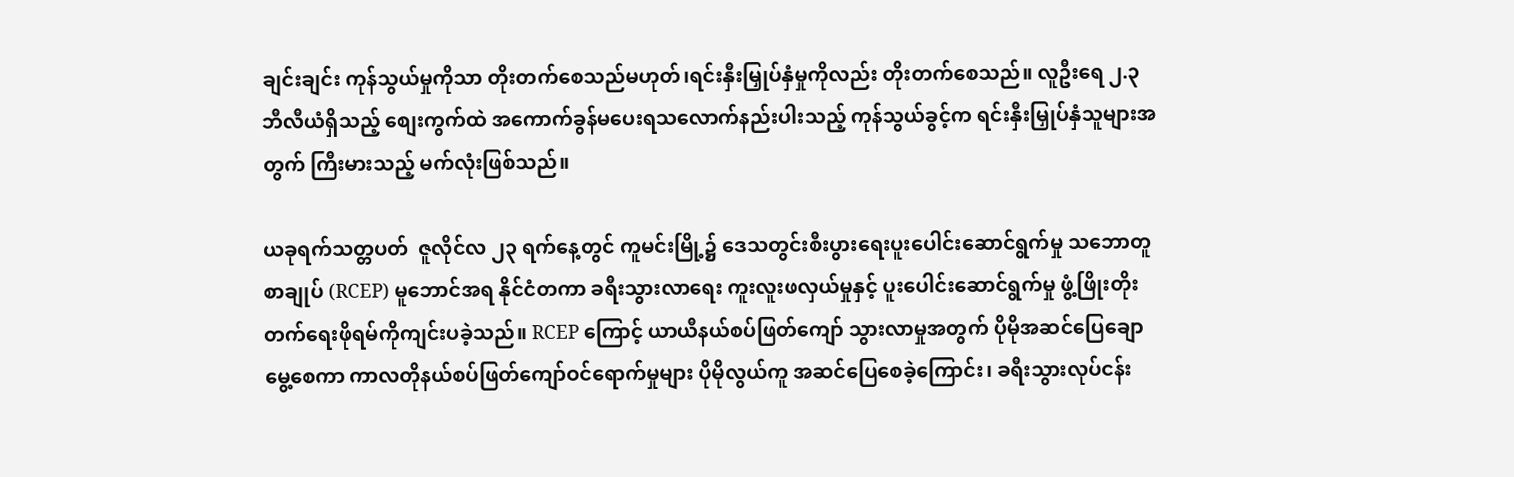ချင်းချင်း ကုန်သွယ်မှုကိုသာ တိုးတက်စေသည်မဟုတ်၊ရင်းနှီးမြှုပ်နှံမှုကိုလည်း တိုးတက်စေသည်။ လူဦးရေ ၂.၃ ဘီလီယံရှိသည့် စျေးကွက်ထဲ အကောက်ခွန်မပေးရသလောက်နည်းပါးသည့် ကုန်သွယ်ခွင့်က ရင်းနှီးမြှုပ်နှံသူများအတွက် ကြီးမားသည့် မက်လုံးဖြစ်သည်။

ယခုရက်သတ္တပတ်  ဇူလိုင်လ ၂၃ ရက်နေ့တွင် ကူမင်းမြို့၌ ဒေသတွင်းစီးပွားရေးပူးပေါင်းဆောင်ရွက်မှု သဘောတူစာချုပ် (RCEP) မူဘောင်အရ နိုင်ငံတကာ ခရီးသွားလာရေး ကူးလူးဖလှယ်မှုနှင့် ပူးပေါင်းဆောင်ရွက်မှု ဖွံ့ဖြိုးတိုးတက်ရေးဖိုရမ်ကိုကျင်းပခဲ့သည်။ RCEP ကြောင့် ယာယီနယ်စပ်ဖြတ်ကျော် သွားလာမှုအတွက် ပိုမိုအဆင်ပြေချောမွေ့စေကာ ကာလတိုနယ်စပ်ဖြတ်ကျော်ဝင်ရောက်မှုများ ပိုမိုလွယ်ကူ အဆင်ပြေစေခဲ့ကြောင်း၊ ခရီးသွားလုပ်ငန်း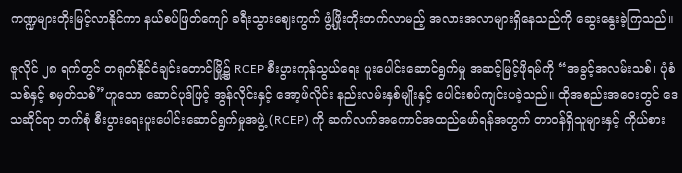ကဏ္ဍများတိုးမြင့်လာနိုင်ကာ နယ်စပ်ဖြတ်ကျော် ခရီးသွားဈေးကွက် ဖွံ့ဖြိုးတိုးတက်လာမည့် အလားအလာများရှိနေသည်ကို ဆွေးနွေးခဲ့ကြသည်။

ဇူလိုင် ၂၈ ရက်တွင် တရုတ်နိုင်ငံချင်းတောင်မြို့၌ RCEP စီးပွားကုန်သွယ်ရေး ပူးပေါင်းဆောင်ရွက်မှု အဆင့်မြင့်ဖိုရမ်ကို “အခွင့်အလမ်းသစ်၊ ပုံစံသစ်နှင့် စမှတ်သစ်”ဟူသော ဆောင်ပုဒ်ဖြင့် အွန်လိုင်းနှင့် အော့ဖ်လိုင်း နည်းလမ်းနှစ်မျိုးနှင့် ပေါင်းစပ်ကျင်းပခဲ့သည်။ ထိုအစည်းအဝေးတွင် ဒေသဆိုင်ရာ ဘက်စုံ စီးပွားရေးပူးပေါင်းဆောင်ရွက်မှုအဖွဲ့ (RCEP) ကို ဆက်လက်အကောင်အထည်ဖော်ရန်အတွက် တာဝန်ရှိသူများနှင့် ကိုယ်စား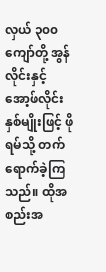လှယ် ၃၀၀ ကျော်တို့ အွန်လိုင်းနှင့် အော့ဖ်လိုင်းနှစ်မျိုးဖြင့် ဖိုရမ်သို့ တက်ရောက်ခဲ့ကြသည်။ ထိုအစည်းအ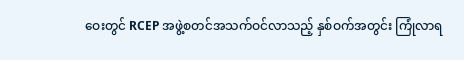ဝေးတွင် RCEP အဖွဲ့စတင်အသက်ဝင်လာသည့် နှစ်ဝက်အတွင်း ကြုံလာရ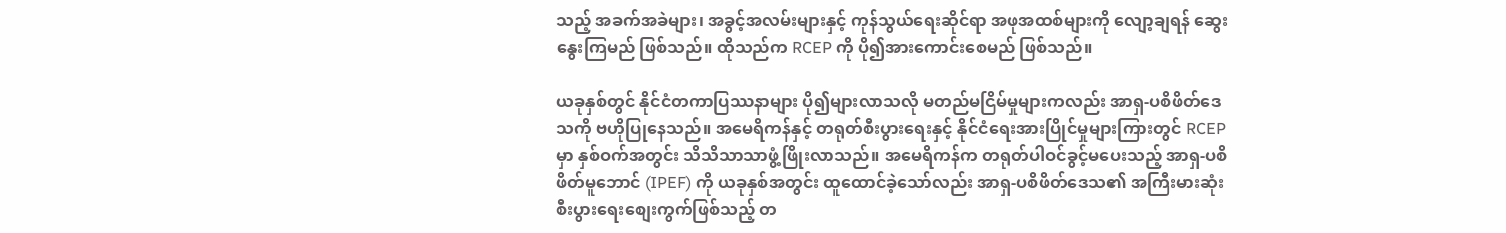သည့် အခက်အခဲများ၊ အခွင့်အလမ်းများနှင့် ကုန်သွယ်ရေးဆိုင်ရာ အဖုအထစ်များကို လျော့ချရန် ဆွေးနွေးကြမည် ဖြစ်သည်။ ထိုသည်က RCEP ကို ပို၍အားကောင်းစေမည် ဖြစ်သည်။

ယခုနှစ်တွင် နိုင်ငံတကာပြဿနာများ ပို၍များလာသလို မတည်မငြိမ်မှုများကလည်း အာရှ-ပစိဖိတ်ဒေသကို ဗဟိုပြုနေသည်။ အမေရိကန်နှင့် တရုတ်စီးပွားရေးနှင့် နိုင်ငံရေးအားပြိုင်မှုများကြားတွင် RCEP မှာ နှစ်ဝက်အတွင်း သိသိသာသာဖွံ့ဖြိုးလာသည်။ အမေရိကန်က တရုတ်ပါဝင်ခွင့်မပေးသည့် အာရှ-ပစိဖိတ်မူဘောင် (IPEF) ကို ယခုနှစ်အတွင်း ထူထောင်ခဲ့သော်လည်း အာရှ-ပစိဖိတ်ဒေသ၏ အကြီးမားဆုံးစီးပွားရေးစျေးကွက်ဖြစ်သည့် တ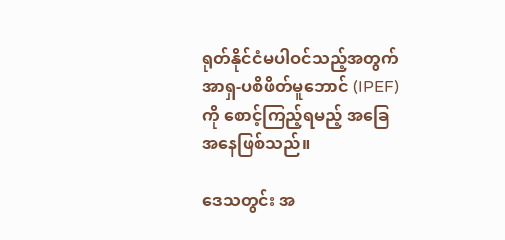ရုတ်နိုင်ငံမပါဝင်သည့်အတွက် အာရှ-ပစိဖိတ်မူဘောင် (IPEF)ကို စောင့်ကြည့်ရမည့် အခြေအနေဖြစ်သည်။

ဒေသတွင်း အ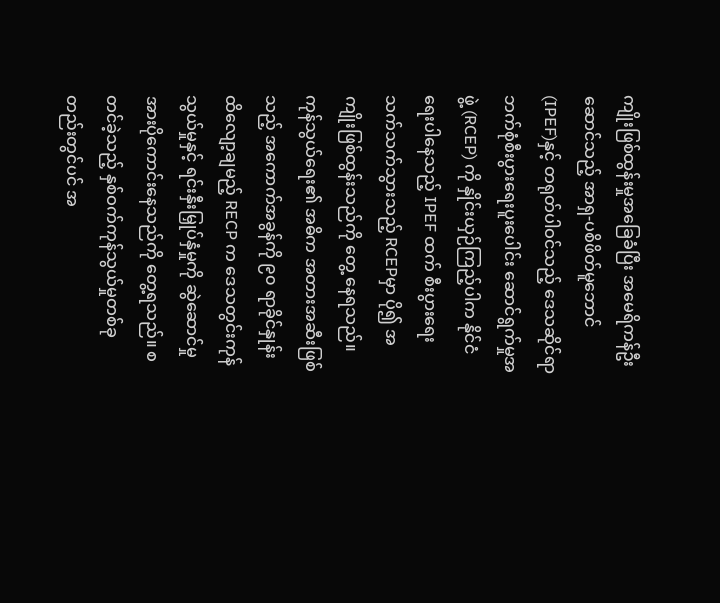ကျိုးဖြစ်ထွန်းမှုအခြေခံပြီး အမေရိကန်ဦးဆောင်သည့် အာရှ-ပစိဖိတ်မူဘောင် (IPEF)နှင့် တရုတ်ပါဝင်သည့် ဒေသဆိုင်ရာ ဘက်စုံစီးပွားရေးပူးပေါင်း ဆောင်ရွက်မှုအဖွဲ့ (RCEP) ကို နှိုင်းယှဉ်ကြည့်ပါက နိုင်ငံရေးပါနေသည့် IPEF ထက် စီးပွားရေးသက်သက်သွားသည့် RCEPမှာ ပို၍ အကျိုးဖြစ်ထွန်းသည်ကို တွေ့ နေရသည်။ ကုန်သွယ်ရေး၏ အဓိက အတားအဆီးဖြစ်သည့် အကောက်အခွန်ကို ၉၀ ရာခိုင်နှုန်းထိလျော့ချမည့် RECP က ဒေသတွင်းကုန်သွယ်မှုနှင့် ရင်းနှီးမြှုပ်နှံမှုကို ဆွဲဆောင်မှုအားပိုကောင်းနေသည်ကို တွေ့ရသည်။ စတင်ခဲ့သည့် နှစ်ဝက်ကုန်သွယ်မှုတစ်ခုတည်းတွင်ပင် အ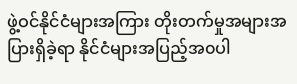ဖွဲ့ဝင်နိုင်ငံများအကြား တိုးတက်မှုအများအပြားရှိခဲ့ရာ နိုင်ငံများအပြည့်အ၀ပါ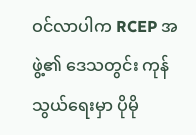ဝင်လာပါက RCEP အဖွဲ့၏ ဒေသတွင်း ကုန်သွယ်ရေးမှာ ပိုမို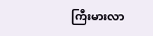ကြီးမားလာ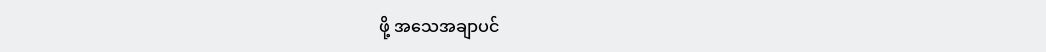ဖို့ အသေအချာပင်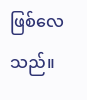ဖြစ်လေသည်။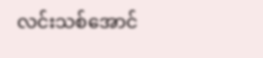လင်းသစ်အောင်